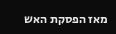מאז הפסקת האש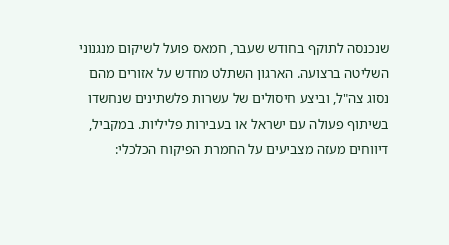שנכנסה לתוקף בחודש שעבר, חמאס פועל לשיקום מנגנוני השליטה ברצועה. הארגון השתלט מחדש על אזורים מהם נסוג צה"ל, וביצע חיסולים של עשרות פלשתינים שנחשדו בשיתוף פעולה עם ישראל או בעבירות פליליות. במקביל, דיווחים מעזה מצביעים על החמרת הפיקוח הכלכלי: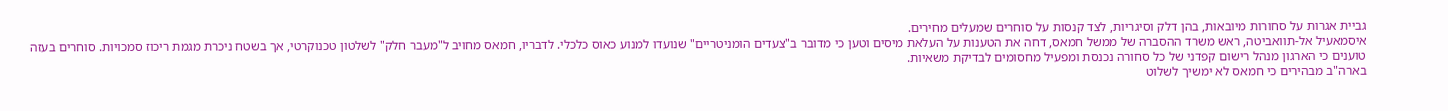גביית אגרות על סחורות מיובאות, בהן דלק וסיגריות, לצד קנסות על סוחרים שמעלים מחירים.
איסמאעיל אל-תוואביטה, ראש משרד ההסברה של ממשל חמאס, דחה את הטענות על העלאת מיסים וטען כי מדובר ב"צעדים הומניטריים" שנועדו למנוע כאוס כלכלי. לדבריו, חמאס מחויב ל"מעבר חלק" לשלטון טכנוקרטי, אך בשטח ניכרת מגמת ריכוז סמכויות. סוחרים בעזה טוענים כי הארגון מנהל רישום קפדני של כל סחורה נכנסת ומפעיל מחסומים לבדיקת משאיות.
בארה"ב מבהירים כי חמאס לא ימשיך לשלוט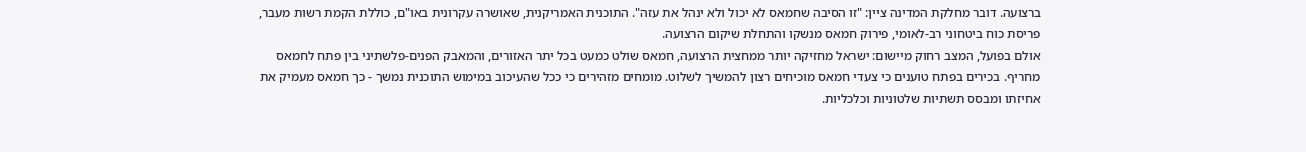ברצועה. דובר מחלקת המדינה ציין: "זו הסיבה שחמאס לא יכול ולא ינהל את עזה". התוכנית האמריקנית, שאושרה עקרונית באו"ם, כוללת הקמת רשות מעבר, פריסת כוח ביטחוני רב-לאומי, פירוק חמאס מנשקו והתחלת שיקום הרצועה.
אולם בפועל, המצב רחוק מיישום: ישראל מחזיקה יותר ממחצית הרצועה, חמאס שולט כמעט בכל יתר האזורים, והמאבק הפנים-פלשתיני בין פתח לחמאס מחריף. בכירים בפתח טוענים כי צעדי חמאס מוכיחים רצון להמשיך לשלוט. מומחים מזהירים כי ככל שהעיכוב במימוש התוכנית נמשך - כך חמאס מעמיק את אחיזתו ומבסס תשתיות שלטוניות וכלכליות.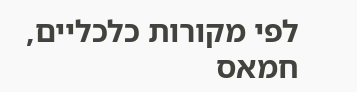לפי מקורות כלכליים, חמאס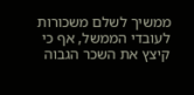ממשיך לשלם משכורות לעובדי הממשל, אף כי קיצץ את השכר הגבוה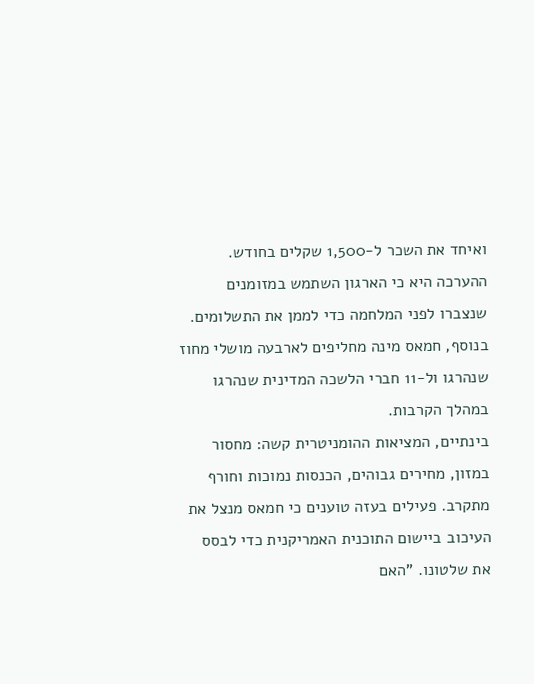ואיחד את השכר ל-1,500 שקלים בחודש. ההערכה היא כי הארגון השתמש במזומנים שנצברו לפני המלחמה כדי לממן את התשלומים. בנוסף, חמאס מינה מחליפים לארבעה מושלי מחוז שנהרגו ול-11 חברי הלשכה המדינית שנהרגו במהלך הקרבות.
בינתיים, המציאות ההומניטרית קשה: מחסור במזון, מחירים גבוהים, הכנסות נמוכות וחורף מתקרב. פעילים בעזה טוענים כי חמאס מנצל את העיכוב ביישום התוכנית האמריקנית כדי לבסס את שלטונו. "האם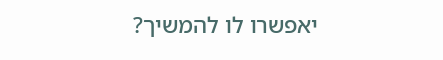יאפשרו לו להמשיך?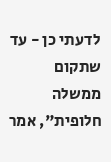לדעתי כן - עד שתקום ממשלה חלופית", אמר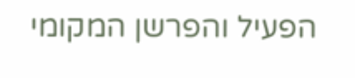הפעיל והפרשן המקומי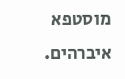מוסטפא איברהים.